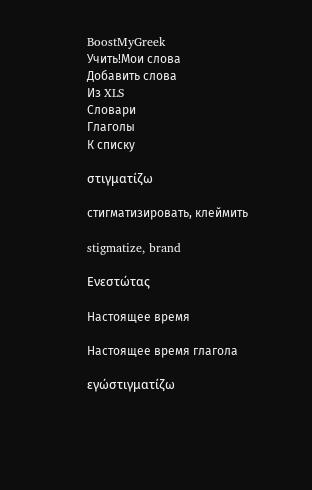BoostMyGreek
Учить!Мои слова
Добавить слова
Из XLS
Словари
Глаголы
К списку

στιγματίζω

стигматизировать, клеймить

stigmatize, brand

Ενεστώτας

Настоящее время

Настоящее время глагола

εγώστιγματίζω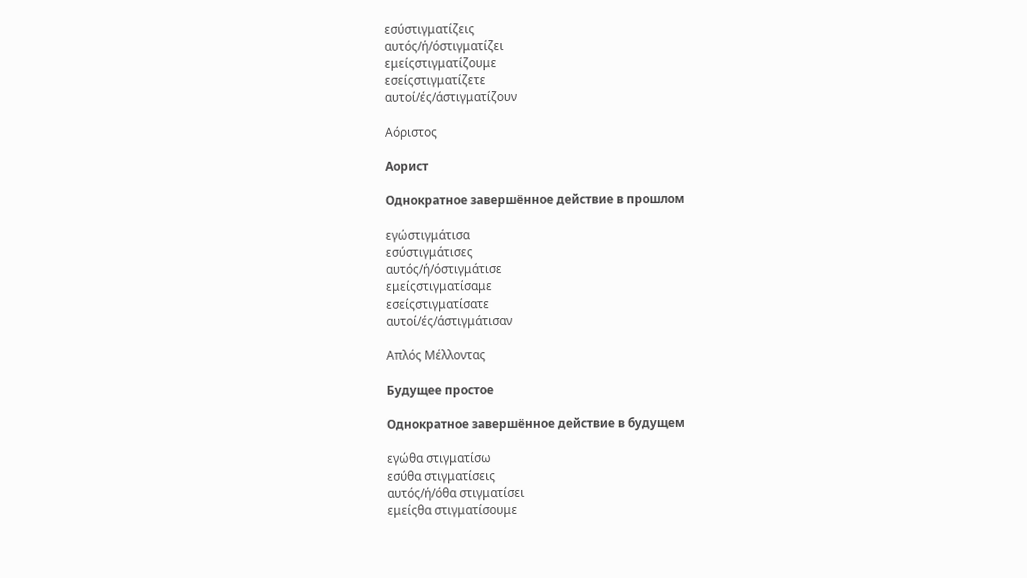εσύστιγματίζεις
αυτός/ή/όστιγματίζει
εμείςστιγματίζουμε
εσείςστιγματίζετε
αυτοί/ές/άστιγματίζουν

Αόριστος

Аорист

Однократное завершённое действие в прошлом

εγώστιγμάτισα
εσύστιγμάτισες
αυτός/ή/όστιγμάτισε
εμείςστιγματίσαμε
εσείςστιγματίσατε
αυτοί/ές/άστιγμάτισαν

Απλός Μέλλοντας

Будущее простое

Однократное завершённое действие в будущем

εγώθα στιγματίσω
εσύθα στιγματίσεις
αυτός/ή/όθα στιγματίσει
εμείςθα στιγματίσουμε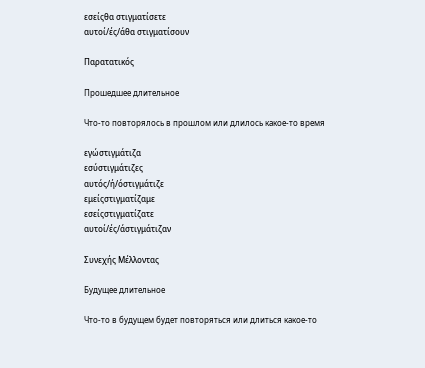εσείςθα στιγματίσετε
αυτοί/ές/άθα στιγματίσουν

Παρατατικός

Прошедшее длительное

Что-то повторялось в прошлом или длилось какое-то время

εγώστιγμάτιζα
εσύστιγμάτιζες
αυτός/ή/όστιγμάτιζε
εμείςστιγματίζαμε
εσείςστιγματίζατε
αυτοί/ές/άστιγμάτιζαν

Συνεχής Μέλλοντας

Будущее длительное

Что-то в будущем будет повторяться или длиться какое-то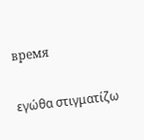время

εγώθα στιγματίζω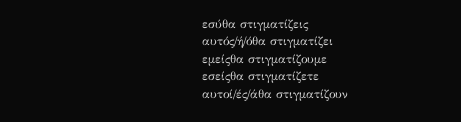εσύθα στιγματίζεις
αυτός/ή/όθα στιγματίζει
εμείςθα στιγματίζουμε
εσείςθα στιγματίζετε
αυτοί/ές/άθα στιγματίζουν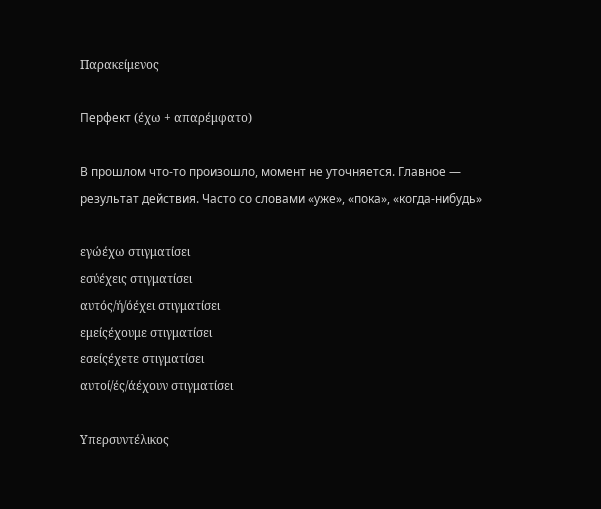Παρακείμενος

Перфект (έχω + απαρέμφατο)

В прошлом что-то произошло, момент не уточняется. Главное — результат действия. Часто со словами «уже», «пока», «когда-нибудь»

εγώέχω στιγματίσει
εσύέχεις στιγματίσει
αυτός/ή/όέχει στιγματίσει
εμείςέχουμε στιγματίσει
εσείςέχετε στιγματίσει
αυτοί/ές/άέχουν στιγματίσει

Υπερσυντέλικος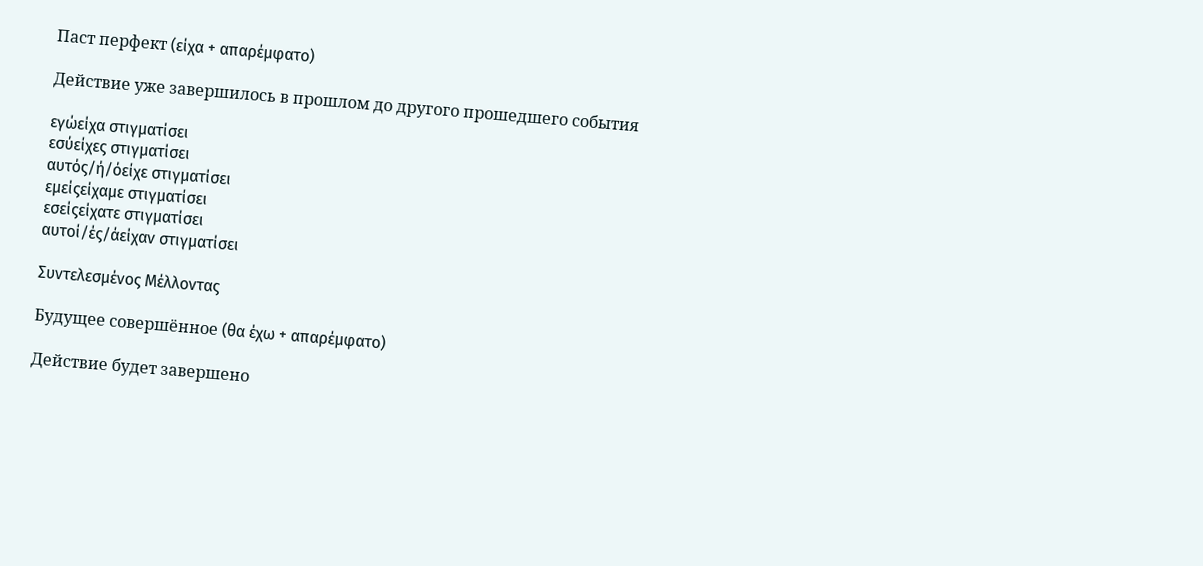Паст перфект (είχα + απαρέμφατο)

Действие уже завершилось в прошлом до другого прошедшего события

εγώείχα στιγματίσει
εσύείχες στιγματίσει
αυτός/ή/όείχε στιγματίσει
εμείςείχαμε στιγματίσει
εσείςείχατε στιγματίσει
αυτοί/ές/άείχαν στιγματίσει

Συντελεσμένος Μέλλοντας

Будущее совершённое (θα έχω + απαρέμφατο)

Действие будет завершено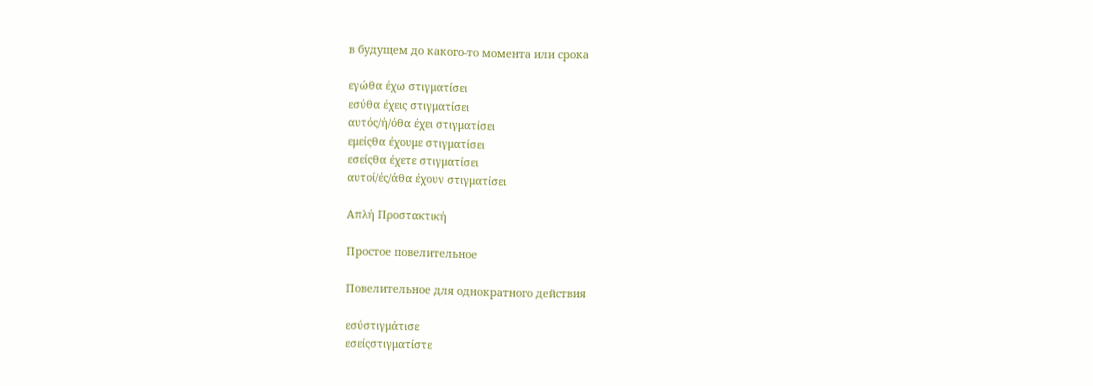в будущем до какого-то момента или срока

εγώθα έχω στιγματίσει
εσύθα έχεις στιγματίσει
αυτός/ή/όθα έχει στιγματίσει
εμείςθα έχουμε στιγματίσει
εσείςθα έχετε στιγματίσει
αυτοί/ές/άθα έχουν στιγματίσει

Απλή Προστακτική

Простое повелительное

Повелительное для однократного действия

εσύστιγμάτισε
εσείςστιγματίστε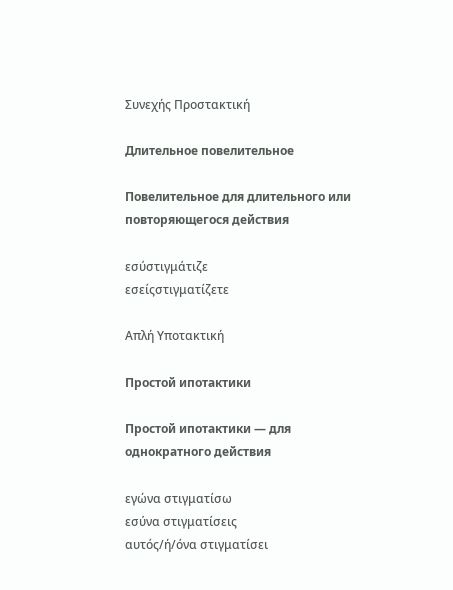Συνεχής Προστακτική

Длительное повелительное

Повелительное для длительного или повторяющегося действия

εσύστιγμάτιζε
εσείςστιγματίζετε

Απλή Υποτακτική

Простой ипотактики

Простой ипотактики — для однократного действия

εγώνα στιγματίσω
εσύνα στιγματίσεις
αυτός/ή/όνα στιγματίσει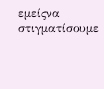εμείςνα στιγματίσουμε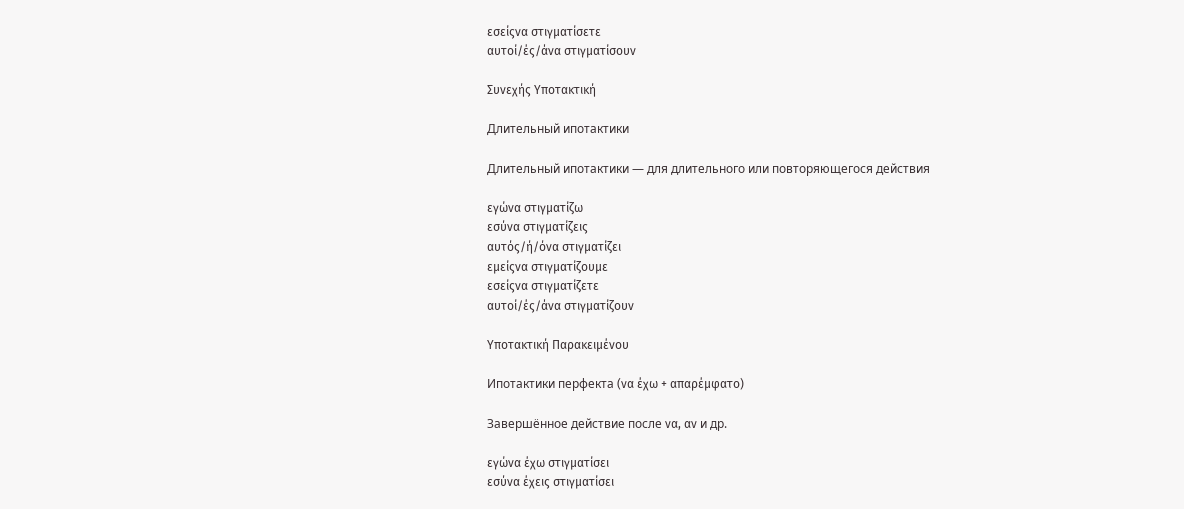εσείςνα στιγματίσετε
αυτοί/ές/άνα στιγματίσουν

Συνεχής Υποτακτική

Длительный ипотактики

Длительный ипотактики — для длительного или повторяющегося действия

εγώνα στιγματίζω
εσύνα στιγματίζεις
αυτός/ή/όνα στιγματίζει
εμείςνα στιγματίζουμε
εσείςνα στιγματίζετε
αυτοί/ές/άνα στιγματίζουν

Υποτακτική Παρακειμένου

Ипотактики перфекта (να έχω + απαρέμφατο)

Завершённое действие после να, αν и др.

εγώνα έχω στιγματίσει
εσύνα έχεις στιγματίσει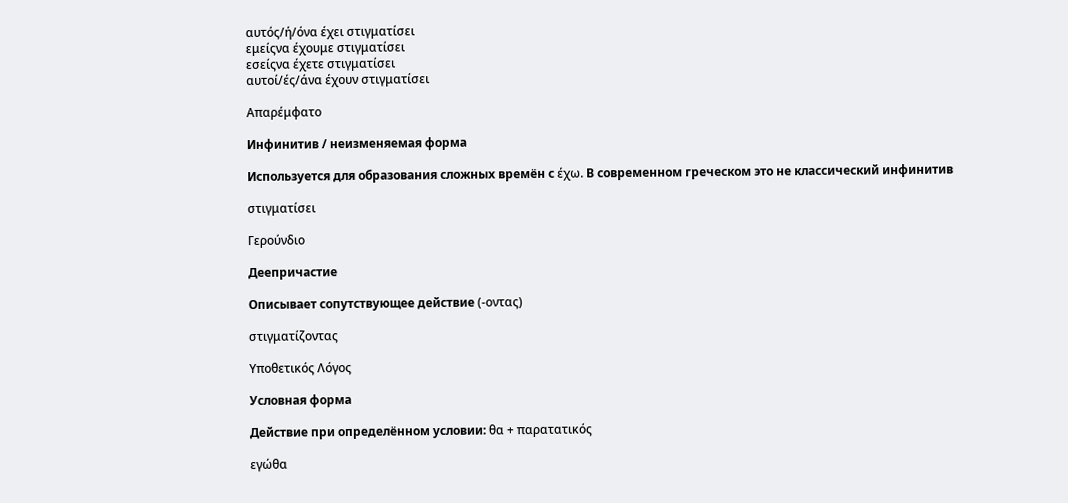αυτός/ή/όνα έχει στιγματίσει
εμείςνα έχουμε στιγματίσει
εσείςνα έχετε στιγματίσει
αυτοί/ές/άνα έχουν στιγματίσει

Απαρέμφατο

Инфинитив / неизменяемая форма

Используется для образования сложных времён с έχω. В современном греческом это не классический инфинитив

στιγματίσει

Γερούνδιο

Деепричастие

Описывает сопутствующее действие (-οντας)

στιγματίζοντας

Υποθετικός Λόγος

Условная форма

Действие при определённом условии: θα + παρατατικός

εγώθα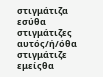στιγμάτιζα
εσύθα στιγμάτιζες
αυτός/ή/όθα στιγμάτιζε
εμείςθα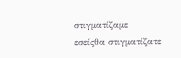στιγματίζαμε
εσείςθα στιγματίζατε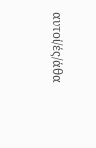αυτοί/ές/άθα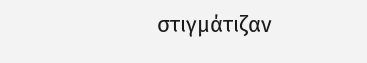στιγμάτιζαν